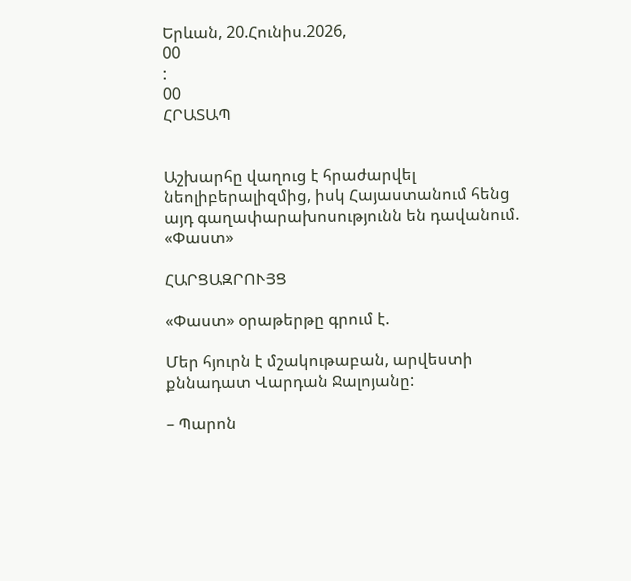Երևան, 20.Հունիս.2026,
00
:
00
ՀՐԱՏԱՊ


Աշխարհը վաղուց է հրաժարվել նեոլիբերալիզմից, իսկ Հայաստանում հենց այդ գաղափարախոսությունն են դավանում. «Փաստ»

ՀԱՐՑԱԶՐՈՒՅՑ

«Փաստ» օրաթերթը գրում է.

Մեր հյուրն է մշակութաբան, արվեստի քննադատ Վարդան Ջալոյանը:

– Պարոն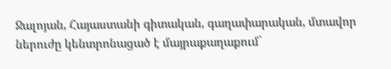Ջալոյան, Հայաստանի գիտական, գաղափարական, մտավոր ներուժը կենտրոնացած է մայրաքաղաքում`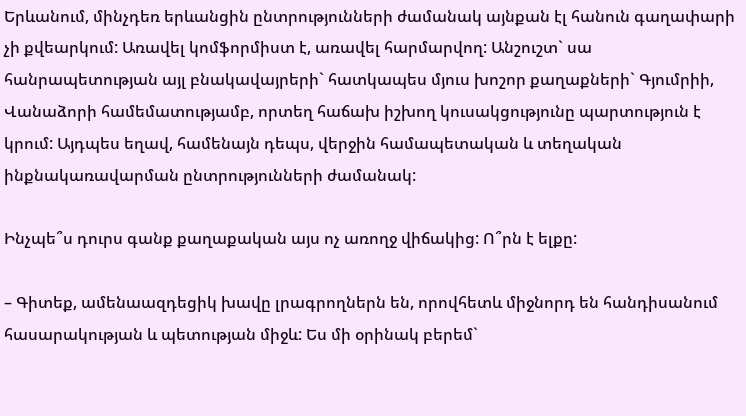Երևանում, մինչդեռ երևանցին ընտրությունների ժամանակ այնքան էլ հանուն գաղափարի չի քվեարկում: Առավել կոմֆորմիստ է, առավել հարմարվող: Անշուշտ` սա հանրապետության այլ բնակավայրերի` հատկապես մյուս խոշոր քաղաքների` Գյումրիի, Վանաձորի համեմատությամբ, որտեղ հաճախ իշխող կուսակցությունը պարտություն է կրում: Այդպես եղավ, համենայն դեպս, վերջին համապետական և տեղական ինքնակառավարման ընտրությունների ժամանակ:

Ինչպե՞ս դուրս գանք քաղաքական այս ոչ առողջ վիճակից: Ո՞րն է ելքը:

– Գիտեք, ամենաազդեցիկ խավը լրագրողներն են, որովհետև միջնորդ են հանդիսանում հասարակության և պետության միջև: Ես մի օրինակ բերեմ`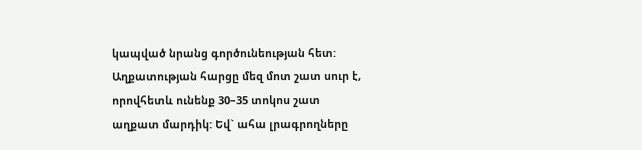կապված նրանց գործունեության հետ: Աղքատության հարցը մեզ մոտ շատ սուր է, որովհետև ունենք 30–35 տոկոս շատ աղքատ մարդիկ: Եվ` ահա լրագրողները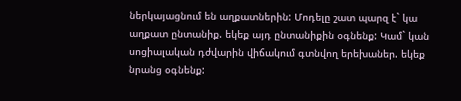ներկայացնում են աղքատներին: Մոդելը շատ պարզ է` կա աղքատ ընտանիք. եկեք այդ ընտանիքին օգնենք: Կամ` կան սոցիալական դժվարին վիճակում գտնվող երեխաներ. եկեք նրանց օգնենք: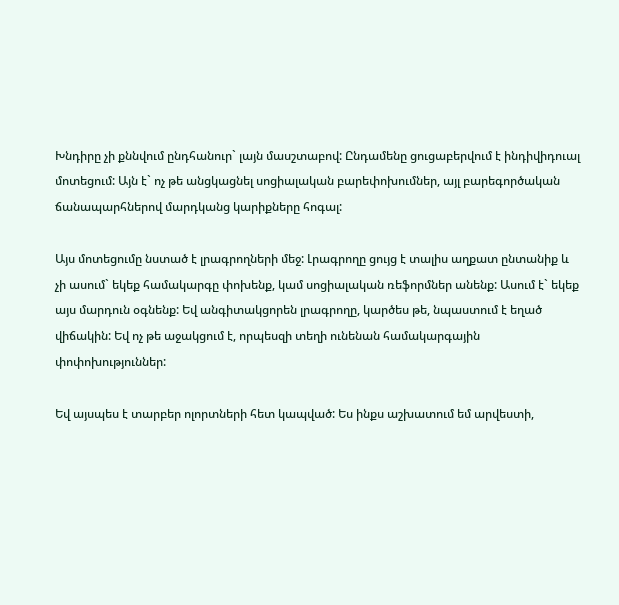Խնդիրը չի քննվում ընդհանուր` լայն մասշտաբով: Ընդամենը ցուցաբերվում է ինդիվիդուալ մոտեցում: Այն է` ոչ թե անցկացնել սոցիալական բարեփոխումներ, այլ բարեգործական ճանապարհներով մարդկանց կարիքները հոգալ:

Այս մոտեցումը նստած է լրագրողների մեջ: Լրագրողը ցույց է տալիս աղքատ ընտանիք և չի ասում` եկեք համակարգը փոխենք, կամ սոցիալական ռեֆորմներ անենք: Ասում է` եկեք այս մարդուն օգնենք: Եվ անգիտակցորեն լրագրողը, կարծես թե, նպաստում է եղած վիճակին: Եվ ոչ թե աջակցում է, որպեսզի տեղի ունենան համակարգային փոփոխություններ:

Եվ այսպես է տարբեր ոլորտների հետ կապված: Ես ինքս աշխատում եմ արվեստի,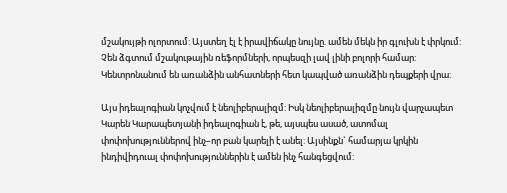մշակույթի ոլորտում: Այստեղ էլ է իրավիճակը նույնը. ամեն մեկն իր գլուխն է փրկում: Չեն ձգտում մշակութային ռեֆորմների, որպեսզի լավ լինի բոլորի համար: Կենտրոնանում են առանձին անհատների հետ կապված առանձին դեպքերի վրա:

Այս իդեալոգիան կոչվում է նեոլիբերալիզմ: Իսկ նեոլիբերալիզմը նույն վարչապետ Կարեն Կարապետյանի իդեալոգիան է, թե, այսպես ասած, ատոմալ փոփոխություններով ինչ–որ բան կարելի է անել: Այսինքն` համարյա կրկին ինդիվիդուալ փոփոխություններին է ամեն ինչ հանգեցվում: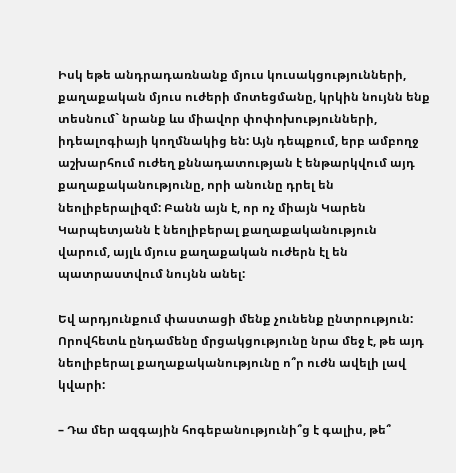Իսկ եթե անդրադառնանք մյուս կուսակցությունների, քաղաքական մյուս ուժերի մոտեցմանը, կրկին նույնն ենք տեսնում` նրանք ևս միավոր փոփոխությունների, իդեալոգիայի կողմնակից են: Այն դեպքում, երբ ամբողջ աշխարհում ուժեղ քննադատության է ենթարկվում այդ քաղաքականությունը, որի անունը դրել են նեոլիբերալիզմ: Բանն այն է, որ ոչ միայն Կարեն Կարպետյանն է նեոլիբերալ քաղաքականություն վարում, այլև մյուս քաղաքական ուժերն էլ են պատրաստվում նույնն անել:

Եվ արդյունքում փաստացի մենք չունենք ընտրություն: Որովհետև ընդամենը մրցակցությունը նրա մեջ է, թե այդ նեոլիբերալ քաղաքականությունը ո՞ր ուժն ավելի լավ կվարի:

– Դա մեր ազգային հոգեբանությունի՞ց է գալիս, թե՞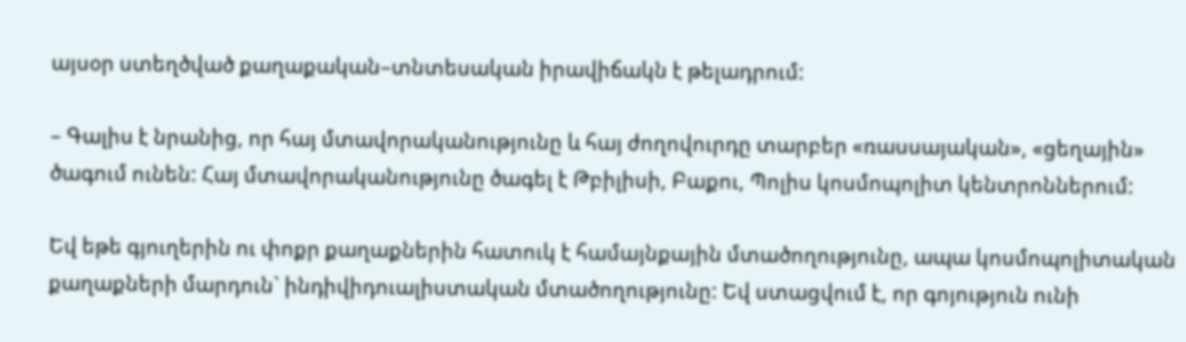այսօր ստեղծված քաղաքական–տնտեսական իրավիճակն է թելադրում:

– Գալիս է նրանից, որ հայ մտավորականությունը և հայ ժողովուրդը տարբեր «ռասսայական», «ցեղային» ծագում ունեն: Հայ մտավորականությունը ծագել է Թբիլիսի, Բաքու, Պոլիս կոսմոպոլիտ կենտրոններում:

Եվ եթե գյուղերին ու փոքր քաղաքներին հատուկ է համայնքային մտածողությունը, ապա կոսմոպոլիտական քաղաքների մարդուն` ինդիվիդուալիստական մտածողությունը: Եվ ստացվում է, որ գոյություն ունի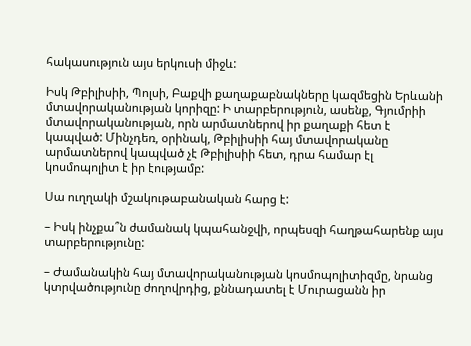հակասություն այս երկուսի միջև:

Իսկ Թբիլիսիի, Պոլսի, Բաքվի քաղաքաբնակները կազմեցին Երևանի մտավորականության կորիզը: Ի տարբերություն, ասենք, Գյումրիի մտավորականության, որն արմատներով իր քաղաքի հետ է կապված: Մինչդեռ, օրինակ, Թբիլիսիի հայ մտավորականը արմատներով կապված չէ Թբիլիսիի հետ, դրա համար էլ կոսմոպոլիտ է իր էությամբ:

Սա ուղղակի մշակութաբանական հարց է:

– Իսկ ինչքա՞ն ժամանակ կպահանջվի, որպեսզի հաղթահարենք այս տարբերությունը:

– Ժամանակին հայ մտավորականության կոսմոպոլիտիզմը, նրանց կտրվածությունը ժողովրդից, քննադատել է Մուրացանն իր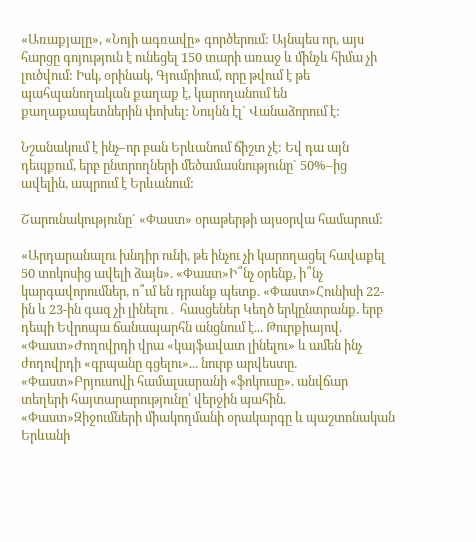«Առաքյալը», «Նոյի ագռավը» գործերում: Այնպես որ, այս հարցը գոյություն է ունեցել 150 տարի առաջ և մինչև հիմա չի լուծվում: Իսկ, օրինակ, Գյումրիում, որը թվում է թե պահպանողական քաղաք է, կարողանում են քաղաքապետներին փոխել: Նույնն էլ` Վանաձորում է:

Նշանակում է ինչ–որ բան Երևանում ճիշտ չէ: Եվ դա այն դեպքում, երբ ընտրողների մեծամասնությունը` 50%–ից ավելին, ապրում է Երևանում:

Շարունակությունը` «Փաստ» օրաթերթի այսօրվա համարում:

«Արդարանալու խնդիր ունի, թե ինչու չի կարողացել հավաքել 50 տոկոսից ավելի ձայն». «Փաստ»Ի՞նչ օրենք, ի՞նչ կարգավորումներ, ո՞ւմ են դրանք պետք. «Փաստ»Հունիսի 22-ին և 23-ին գազ չի լինելու․ հասցեներ Կեղծ երկընտրանք. երբ դեպի Եվրոպա ճանապարհն անցնում է... Թուրքիայով. «Փաստ»Ժողովրդի վրա «կայֆավատ լինելու» և ամեն ինչ ժողովրդի «գրպանը գցելու»... նուրբ արվեստը. «Փաստ»Բրյուսովի համալսարանի «ֆոկուսը». անվճար տեղերի հայտարարությունը՝ վերջին պահին. «Փաստ»Զիջումների միակողմանի օրակարգը և պաշտոնական Երևանի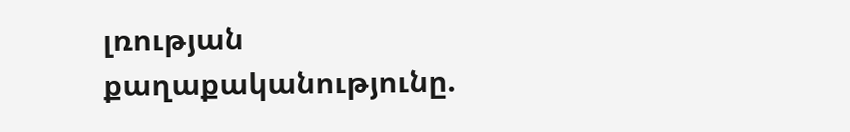լռության քաղաքականությունը.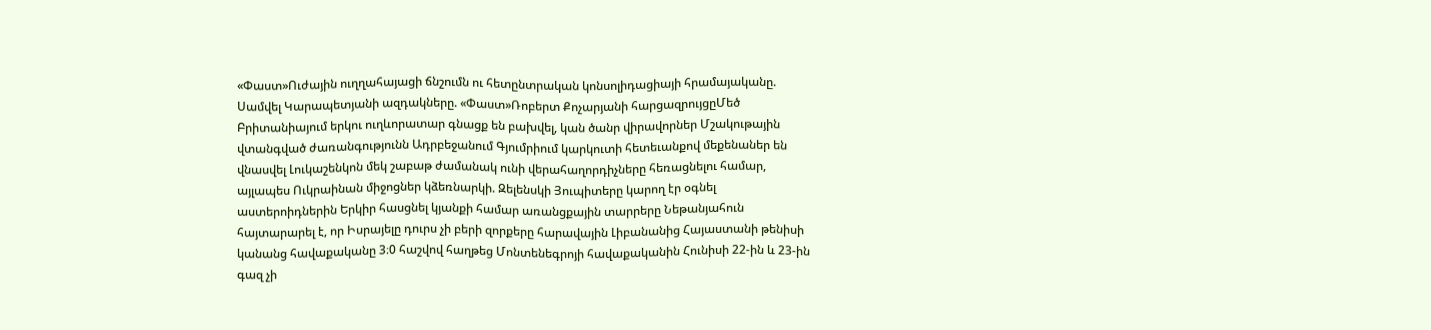«Փաստ»Ուժային ուղղահայացի ճնշումն ու հետընտրական կոնսոլիդացիայի հրամայականը. Սամվել Կարապետյանի ազդակները. «Փաստ»Ռոբերտ Քոչարյանի հարցազրույցըՄեծ Բրիտանիայում երկու ուղևորատար գնացք են բախվել, կան ծանր վիրավորներ Մշակութային վտանգված ժառանգությունն Ադրբեջանում Գյումրիում կարկուտի հետեւանքով մեքենաներ են վնասվել Լուկաշենկոն մեկ շաբաթ ժամանակ ունի վերահաղորդիչները հեռացնելու համար, այլապես Ուկրաինան միջոցներ կձեռնարկի. Զելենսկի Յուպիտերը կարող էր օգնել աստերոիդներին Երկիր հասցնել կյանքի համար առանցքային տարրերը Նեթանյահուն հայտարարել է, որ Իսրայելը դուրս չի բերի զորքերը հարավային Լիբանանից Հայաստանի թենիսի կանանց հավաքականը 3։0 հաշվով հաղթեց Մոնտենեգրոյի հավաքականին Հունիսի 22-ին և 23-ին գազ չի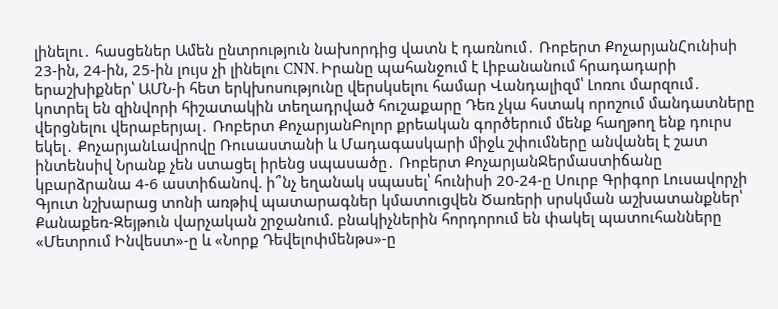լինելու․ հասցեներ Ամեն ընտրություն նախորդից վատն է դառնում․ Ռոբերտ ՔոչարյանՀունիսի 23-ին, 24-ին, 25-ին լույս չի լինելու CNN. Իրանը պահանջում է Լիբանանում հրադադարի երաշխիքներ՝ ԱՄՆ-ի հետ երկխոսությունը վերսկսելու համար Վանդալիզմ՝ Լոռու մարզում․ կոտրել են զինվորի հիշատակին տեղադրված հուշաքարը Դեռ չկա հստակ որոշում մանդատները վերցնելու վերաբերյալ․ Ռոբերտ ՔոչարյանԲոլոր քրեական գործերում մենք հաղթող ենք դուրս եկել․ ՔոչարյանԼավրովը Ռուսաստանի և Մադագասկարի միջև շփումները անվանել է շատ ինտենսիվ Նրանք չեն ստացել իրենց սպասածը․ Ռոբերտ ՔոչարյանՋերմաստիճանը կբարձրանա 4-6 աստիճանով. ի՞նչ եղանակ սպասել՝ հունիսի 20-24-ը Սուրբ Գրիգոր Լուսավորչի Գյուտ նշխարաց տոնի առթիվ պատարագներ կմատուցվեն Ծառերի սրսկման աշխատանքներ՝ Քանաքեռ-Զեյթուն վարչական շրջանում. բնակիչներին հորդորում են փակել պատուհանները «Մետրում Ինվեստ»-ը և «Նորք Դեվելոփմենթս»-ը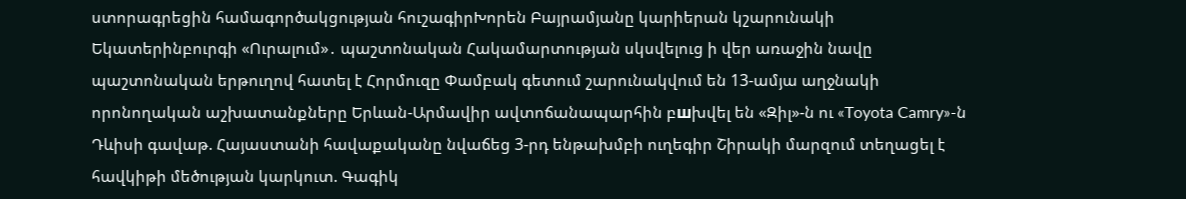ստորագրեցին համագործակցության հուշագիրԽորեն Բայրամյանը կարիերան կշարունակի Եկատերինբուրգի «Ուրալում»․ պաշտոնական Հակամարտության սկսվելուց ի վեր առաջին նավը պաշտոնական երթուղով հատել է Հորմուզը Փամբակ գետում շարունակվում են 13-ամյա աղջնակի որոնողական աշխատանքները Երևան-Արմավիր ավտոճանապարհին բшխվել են «Զիլ»-ն ու «Toyota Camry»-ն Դևիսի գավաթ. Հայաստանի հավաքականը նվաճեց 3-րդ ենթախմբի ուղեգիր Շիրակի մարզում տեղացել է հավկիթի մեծության կարկուտ. Գագիկ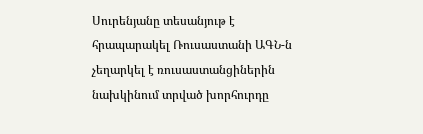Սուրենյանը տեսանյութ է հրապարակել Ռուսաստանի ԱԳՆ-ն չեղարկել է ռուսաստանցիներին նախկինում տրված խորհուրդը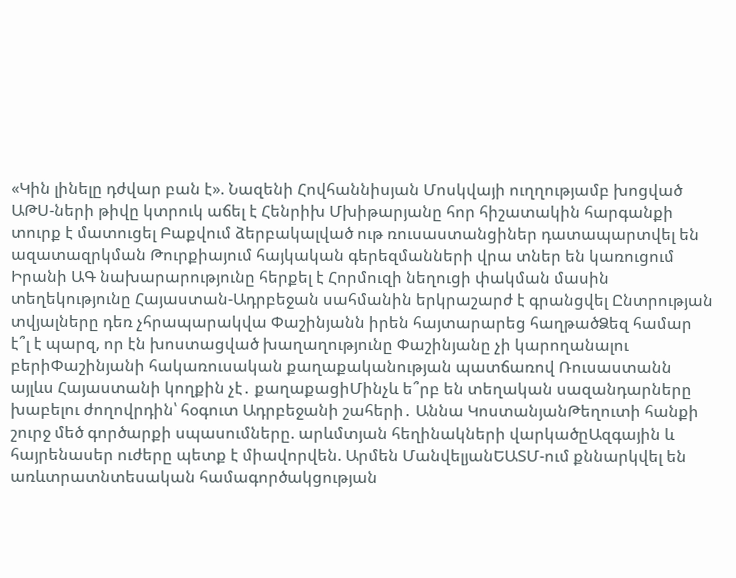«Կին լինելը դժվար բան է». Նազենի Հովհաննիսյան Մոսկվայի ուղղությամբ խոցված ԱԹՍ-ների թիվը կտրուկ աճել է Հենրիխ Մխիթարյանը հոր հիշատակին հարգանքի տուրք է մատուցել Բաքվում ձերբակալված ութ ռուսաստանցիներ դատապարտվել են ազատազրկման Թուրքիայում հայկական գերեզմանների վրա տներ են կառուցում Իրանի ԱԳ նախարարությունը հերքել է Հորմուզի նեղուցի փակման մասին տեղեկությունը Հայաստան-Ադրբեջան սահմանին երկրաշարժ է գրանցվել Ընտրության տվյալները դեռ չհրապարակվա Փաշինյանն իրեն հայտարարեց հաղթածՁեզ համար է՞լ է պարզ, որ էն խոստացված խաղաղությունը Փաշինյանը չի կարողանալու բերիՓաշինյանի հակառուսական քաղաքականության պատճառով Ռուսաստանն այլևս Հայաստանի կողքին չէ․ քաղաքացիՄինչև ե՞րբ են տեղական սազանդարները խաբելու ժողովրդին՝ հօգուտ Ադրբեջանի շահերի․ Աննա ԿոստանյանԹեղուտի հանքի շուրջ մեծ գործարքի սպասումները. արևմտյան հեղինակների վարկածըԱզգային և հայրենասեր ուժերը պետք է միավորվեն. Արմեն ՄանվելյանԵԱՏՄ-ում քննարկվել են առևտրատնտեսական համագործակցության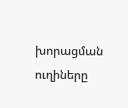խորացման ուղիները